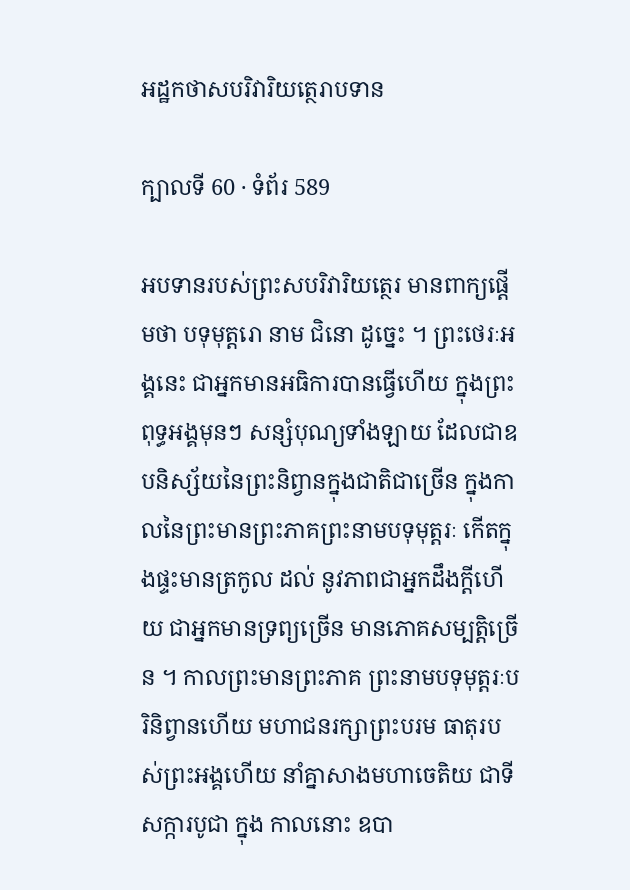អដ្ឋកថាសបរិវារិយត្ថេរាបទាន

ក្បាលទី 60 · ទំព័រ 589

អបទានរបស់ព្រះសបរិវារិយត្ថេរ មានពាក្យផ្តើមថា បទុមុត្តរោ នាម ជិនោ ដូច្នេះ ។ ព្រះថេរៈអង្គនេះ ជាអ្នកមានអធិការបានធ្វើហើយ ក្នុងព្រះពុទ្ធអង្គមុនៗ សន្សំបុណ្យទាំងឡាយ ដែលជាឧបនិស្ស័យនៃព្រះនិព្វានក្នុងជាតិជាច្រើន ក្នុងកាលនៃព្រះមានព្រះភាគព្រះនាមបទុមុត្តរៈ កើតក្នុងផ្ទះមានត្រកូល ដល់ នូវភាពជាអ្នកដឹងក្តីហើយ ជាអ្នកមានទ្រព្យច្រើន មានភោគសម្បត្តិច្រើន ។ កាលព្រះមានព្រះភាគ ព្រះនាមបទុមុត្តរៈបរិនិព្វានហើយ មហាជនរក្សាព្រះបរម ធាតុរបស់ព្រះអង្គហើយ នាំគ្នាសាងមហាចេតិយ ជាទីសក្ការបូជា ក្នុង កាលនោះ ឧបា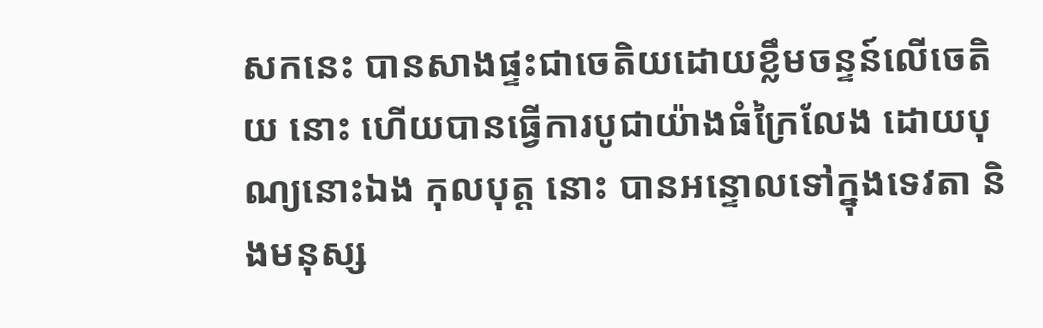សកនេះ បានសាងផ្ទះជាចេតិយដោយខ្លឹមចន្ទន៍លើចេតិយ នោះ ហើយបានធ្វើការបូជាយ៉ាងធំក្រៃលែង ដោយបុណ្យនោះឯង កុលបុត្ត នោះ បានអន្ទោលទៅក្នុងទេវតា និងមនុស្ស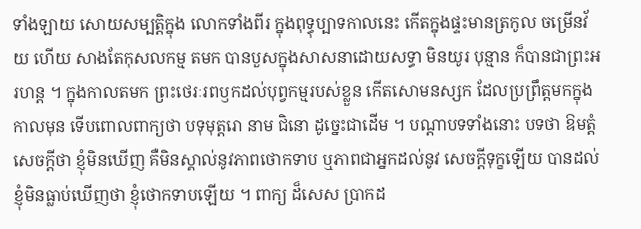ទាំងឡាយ សោយសម្បត្តិក្នុង លោកទាំងពីរ ក្នុងពុទ្ធុប្បាទកាលនេះ កើតក្នុងផ្ទះមានត្រកូល ចម្រើនវ័យ ហើយ សាងតែកុសលកម្ម តមក បានបួសក្នុងសាសនាដោយសទ្ធា មិនយូរ បុន្មាន ក៏បានជាព្រះអរហន្ត ។ ក្នុងកាលតមក ព្រះថេរៈរពឫកដល់បុព្វកម្មរបស់ខ្លួន កើតសោមនស្សក ដែលប្រព្រឹត្តមកក្នុងកាលមុន ទើបពោលពាក្យថា បទុមុត្តរោ នាម ជិនោ ដូច្នេះជាដើម ។ បណ្តាបទទាំងនោះ បទថា ឱមត្តំ សេចក្តីថា ខ្ញុំមិនឃើញ គឺមិនស្គាល់នូវភាពថោកទាប ឬភាពជាអ្នកដល់នូវ សេចក្តីទុក្ខឡើយ បានដល់ ខ្ញុំមិនធ្លាប់ឃើញថា ខ្ញុំថោកទាបឡើយ ។ ពាក្យ ដ៏សេស ប្រាកដ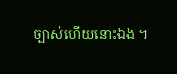ច្បាស់ហើយនោះឯង ។